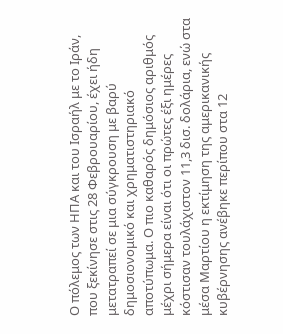Ο πόλεμος των ΗΠΑ και του Ισραήλ με το Ιράν, που ξεκίνησε στις 28 Φεβρουαρίου, έχει ήδη μετατραπεί σε μια σύγκρουση με βαρύ δημοσιονομικό και χρηματιστηριακό αποτύπωμα. Ο πιο καθαρός δημόσιος αριθμός μέχρι σήμερα είναι ότι οι πρώτες έξι ημέρες κόστισαν τουλάχιστον 11,3 δισ. δολάρια, ενώ στα μέσα Μαρτίου η εκτίμηση της αμερικανικής κυβέρνησης ανέβηκε περίπου στα 12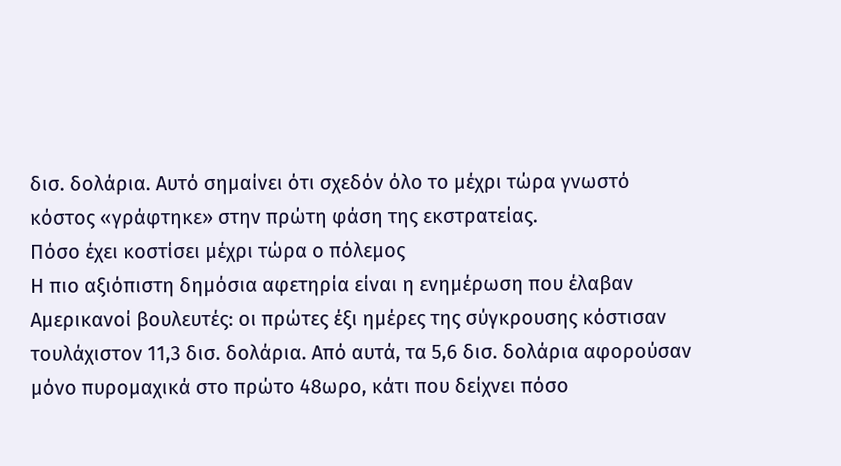δισ. δολάρια. Αυτό σημαίνει ότι σχεδόν όλο το μέχρι τώρα γνωστό κόστος «γράφτηκε» στην πρώτη φάση της εκστρατείας.
Πόσο έχει κοστίσει μέχρι τώρα ο πόλεμος
Η πιο αξιόπιστη δημόσια αφετηρία είναι η ενημέρωση που έλαβαν Αμερικανοί βουλευτές: οι πρώτες έξι ημέρες της σύγκρουσης κόστισαν τουλάχιστον 11,3 δισ. δολάρια. Από αυτά, τα 5,6 δισ. δολάρια αφορούσαν μόνο πυρομαχικά στο πρώτο 48ωρο, κάτι που δείχνει πόσο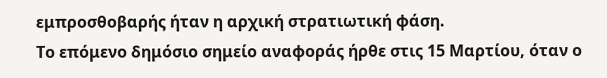εμπροσθοβαρής ήταν η αρχική στρατιωτική φάση.
Το επόμενο δημόσιο σημείο αναφοράς ήρθε στις 15 Μαρτίου, όταν ο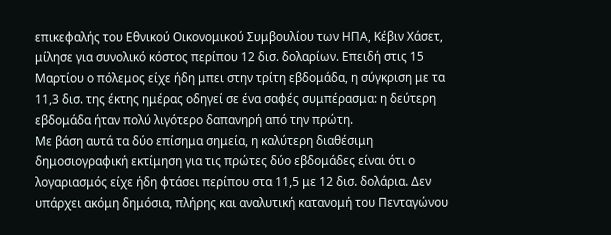επικεφαλής του Εθνικού Οικονομικού Συμβουλίου των ΗΠΑ, Κέβιν Χάσετ, μίλησε για συνολικό κόστος περίπου 12 δισ. δολαρίων. Επειδή στις 15 Μαρτίου ο πόλεμος είχε ήδη μπει στην τρίτη εβδομάδα, η σύγκριση με τα 11,3 δισ. της έκτης ημέρας οδηγεί σε ένα σαφές συμπέρασμα: η δεύτερη εβδομάδα ήταν πολύ λιγότερο δαπανηρή από την πρώτη.
Με βάση αυτά τα δύο επίσημα σημεία, η καλύτερη διαθέσιμη δημοσιογραφική εκτίμηση για τις πρώτες δύο εβδομάδες είναι ότι ο λογαριασμός είχε ήδη φτάσει περίπου στα 11,5 με 12 δισ. δολάρια. Δεν υπάρχει ακόμη δημόσια, πλήρης και αναλυτική κατανομή του Πενταγώνου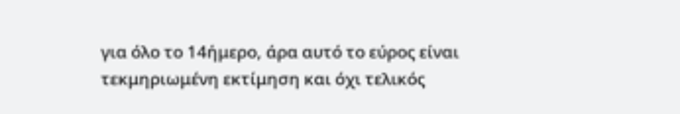για όλο το 14ήμερο, άρα αυτό το εύρος είναι τεκμηριωμένη εκτίμηση και όχι τελικός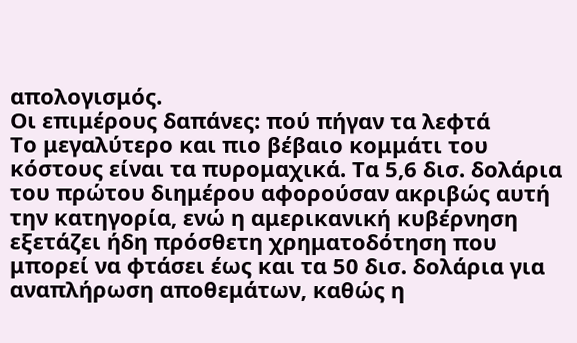απολογισμός.
Οι επιμέρους δαπάνες: πού πήγαν τα λεφτά
Το μεγαλύτερο και πιο βέβαιο κομμάτι του κόστους είναι τα πυρομαχικά. Τα 5,6 δισ. δολάρια του πρώτου διημέρου αφορούσαν ακριβώς αυτή την κατηγορία, ενώ η αμερικανική κυβέρνηση εξετάζει ήδη πρόσθετη χρηματοδότηση που μπορεί να φτάσει έως και τα 50 δισ. δολάρια για αναπλήρωση αποθεμάτων, καθώς η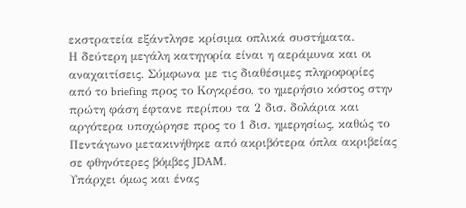εκστρατεία εξάντλησε κρίσιμα οπλικά συστήματα.
Η δεύτερη μεγάλη κατηγορία είναι η αεράμυνα και οι αναχαιτίσεις. Σύμφωνα με τις διαθέσιμες πληροφορίες από το briefing προς το Κογκρέσο, το ημερήσιο κόστος στην πρώτη φάση έφτανε περίπου τα 2 δισ. δολάρια και αργότερα υποχώρησε προς το 1 δισ. ημερησίως, καθώς το Πεντάγωνο μετακινήθηκε από ακριβότερα όπλα ακριβείας σε φθηνότερες βόμβες JDAM.
Υπάρχει όμως και ένας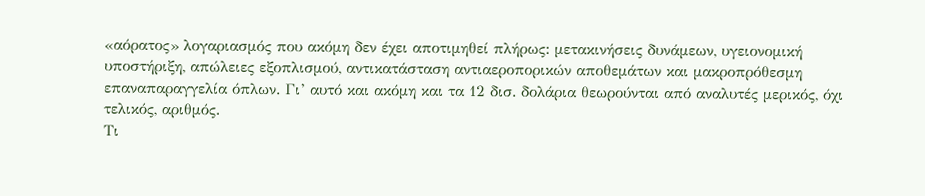«αόρατος» λογαριασμός που ακόμη δεν έχει αποτιμηθεί πλήρως: μετακινήσεις δυνάμεων, υγειονομική υποστήριξη, απώλειες εξοπλισμού, αντικατάσταση αντιαεροπορικών αποθεμάτων και μακροπρόθεσμη επαναπαραγγελία όπλων. Γι’ αυτό και ακόμη και τα 12 δισ. δολάρια θεωρούνται από αναλυτές μερικός, όχι τελικός, αριθμός.
Τι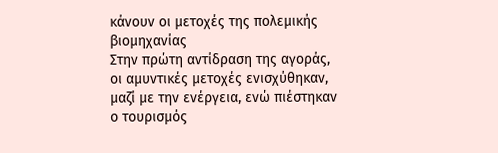κάνουν οι μετοχές της πολεμικής βιομηχανίας
Στην πρώτη αντίδραση της αγοράς, οι αμυντικές μετοχές ενισχύθηκαν, μαζί με την ενέργεια, ενώ πιέστηκαν ο τουρισμός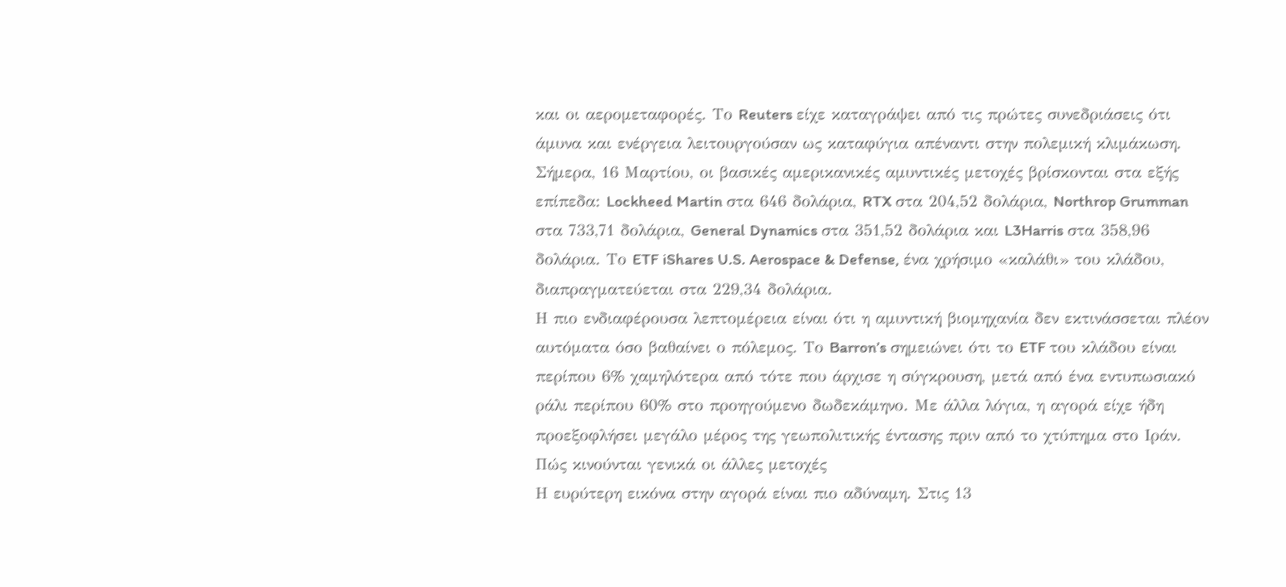και οι αερομεταφορές. Το Reuters είχε καταγράψει από τις πρώτες συνεδριάσεις ότι άμυνα και ενέργεια λειτουργούσαν ως καταφύγια απέναντι στην πολεμική κλιμάκωση.
Σήμερα, 16 Μαρτίου, οι βασικές αμερικανικές αμυντικές μετοχές βρίσκονται στα εξής επίπεδα: Lockheed Martin στα 646 δολάρια, RTX στα 204,52 δολάρια, Northrop Grumman στα 733,71 δολάρια, General Dynamics στα 351,52 δολάρια και L3Harris στα 358,96 δολάρια. Το ETF iShares U.S. Aerospace & Defense, ένα χρήσιμο «καλάθι» του κλάδου, διαπραγματεύεται στα 229,34 δολάρια.
Η πιο ενδιαφέρουσα λεπτομέρεια είναι ότι η αμυντική βιομηχανία δεν εκτινάσσεται πλέον αυτόματα όσο βαθαίνει ο πόλεμος. Το Barron’s σημειώνει ότι το ETF του κλάδου είναι περίπου 6% χαμηλότερα από τότε που άρχισε η σύγκρουση, μετά από ένα εντυπωσιακό ράλι περίπου 60% στο προηγούμενο δωδεκάμηνο. Με άλλα λόγια, η αγορά είχε ήδη προεξοφλήσει μεγάλο μέρος της γεωπολιτικής έντασης πριν από το χτύπημα στο Ιράν.
Πώς κινούνται γενικά οι άλλες μετοχές
Η ευρύτερη εικόνα στην αγορά είναι πιο αδύναμη. Στις 13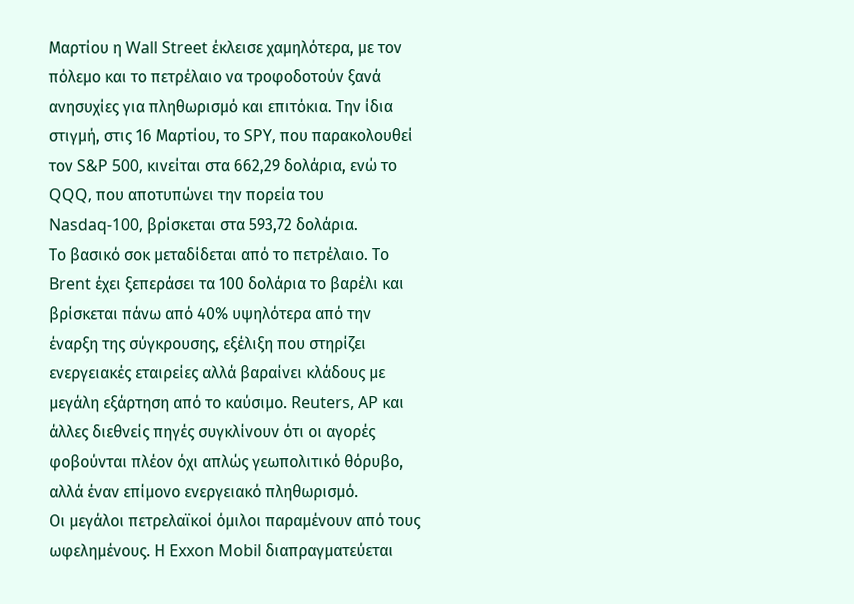Μαρτίου η Wall Street έκλεισε χαμηλότερα, με τον πόλεμο και το πετρέλαιο να τροφοδοτούν ξανά ανησυχίες για πληθωρισμό και επιτόκια. Την ίδια στιγμή, στις 16 Μαρτίου, το SPY, που παρακολουθεί τον S&P 500, κινείται στα 662,29 δολάρια, ενώ το QQQ, που αποτυπώνει την πορεία του Nasdaq-100, βρίσκεται στα 593,72 δολάρια.
Το βασικό σοκ μεταδίδεται από το πετρέλαιο. Το Brent έχει ξεπεράσει τα 100 δολάρια το βαρέλι και βρίσκεται πάνω από 40% υψηλότερα από την έναρξη της σύγκρουσης, εξέλιξη που στηρίζει ενεργειακές εταιρείες αλλά βαραίνει κλάδους με μεγάλη εξάρτηση από το καύσιμο. Reuters, AP και άλλες διεθνείς πηγές συγκλίνουν ότι οι αγορές φοβούνται πλέον όχι απλώς γεωπολιτικό θόρυβο, αλλά έναν επίμονο ενεργειακό πληθωρισμό.
Οι μεγάλοι πετρελαϊκοί όμιλοι παραμένουν από τους ωφελημένους. Η Exxon Mobil διαπραγματεύεται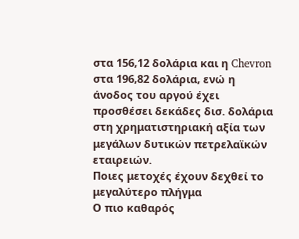στα 156,12 δολάρια και η Chevron στα 196,82 δολάρια, ενώ η άνοδος του αργού έχει προσθέσει δεκάδες δισ. δολάρια στη χρηματιστηριακή αξία των μεγάλων δυτικών πετρελαϊκών εταιρειών.
Ποιες μετοχές έχουν δεχθεί το μεγαλύτερο πλήγμα
Ο πιο καθαρός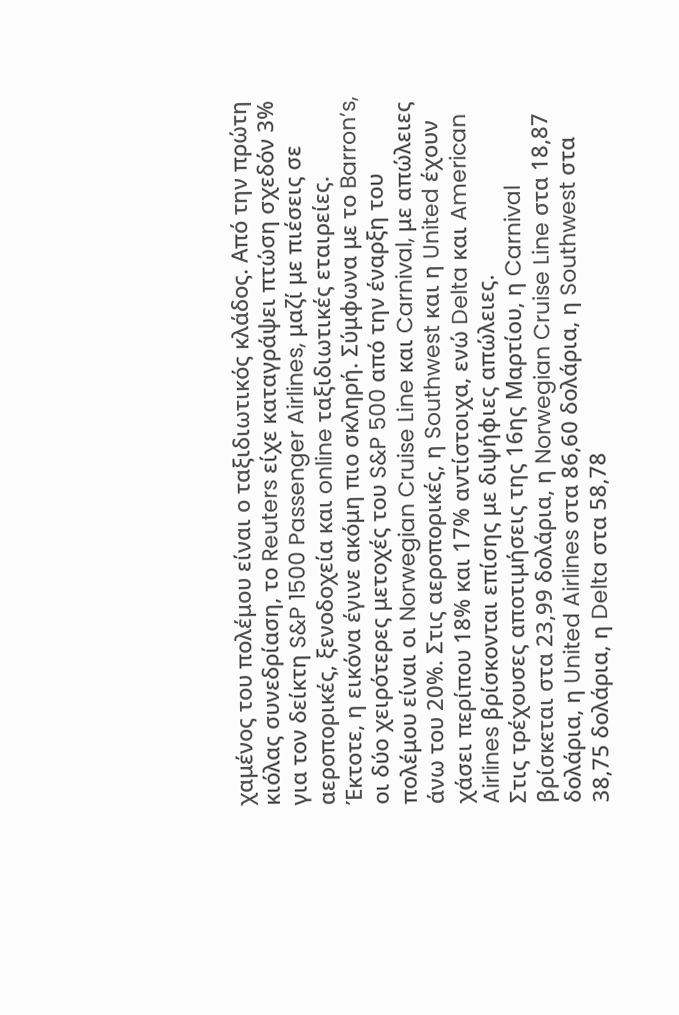χαμένος του πολέμου είναι ο ταξιδιωτικός κλάδος. Από την πρώτη κιόλας συνεδρίαση, το Reuters είχε καταγράψει πτώση σχεδόν 3% για τον δείκτη S&P 1500 Passenger Airlines, μαζί με πιέσεις σε αεροπορικές, ξενοδοχεία και online ταξιδιωτικές εταιρείες.
Έκτοτε, η εικόνα έγινε ακόμη πιο σκληρή. Σύμφωνα με το Barron’s, οι δύο χειρότερες μετοχές του S&P 500 από την έναρξη του πολέμου είναι οι Norwegian Cruise Line και Carnival, με απώλειες άνω του 20%. Στις αεροπορικές, η Southwest και η United έχουν χάσει περίπου 18% και 17% αντίστοιχα, ενώ Delta και American Airlines βρίσκονται επίσης με διψήφιες απώλειες.
Στις τρέχουσες αποτιμήσεις της 16ης Μαρτίου, η Carnival βρίσκεται στα 23,99 δολάρια, η Norwegian Cruise Line στα 18,87 δολάρια, η United Airlines στα 86,60 δολάρια, η Southwest στα 38,75 δολάρια, η Delta στα 58,78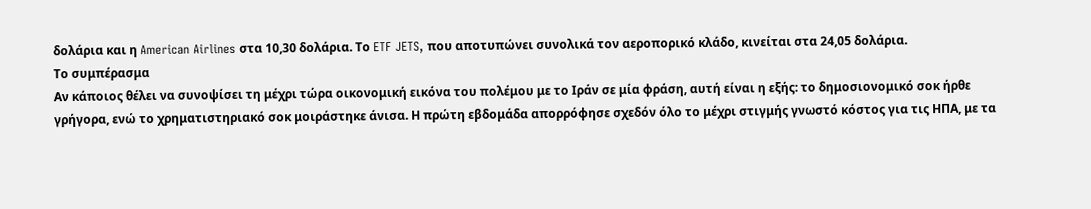δολάρια και η American Airlines στα 10,30 δολάρια. Το ETF JETS, που αποτυπώνει συνολικά τον αεροπορικό κλάδο, κινείται στα 24,05 δολάρια.
Το συμπέρασμα
Αν κάποιος θέλει να συνοψίσει τη μέχρι τώρα οικονομική εικόνα του πολέμου με το Ιράν σε μία φράση, αυτή είναι η εξής: το δημοσιονομικό σοκ ήρθε γρήγορα, ενώ το χρηματιστηριακό σοκ μοιράστηκε άνισα. Η πρώτη εβδομάδα απορρόφησε σχεδόν όλο το μέχρι στιγμής γνωστό κόστος για τις ΗΠΑ, με τα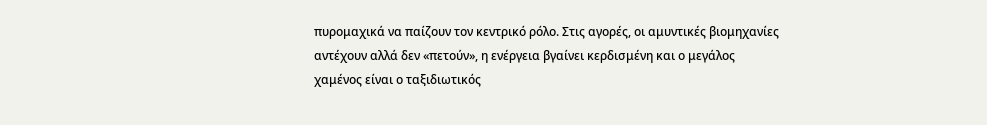πυρομαχικά να παίζουν τον κεντρικό ρόλο. Στις αγορές, οι αμυντικές βιομηχανίες αντέχουν αλλά δεν «πετούν», η ενέργεια βγαίνει κερδισμένη και ο μεγάλος χαμένος είναι ο ταξιδιωτικός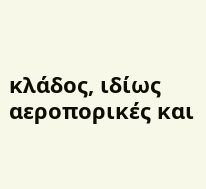κλάδος, ιδίως αεροπορικές και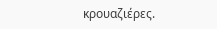κρουαζιέρες.